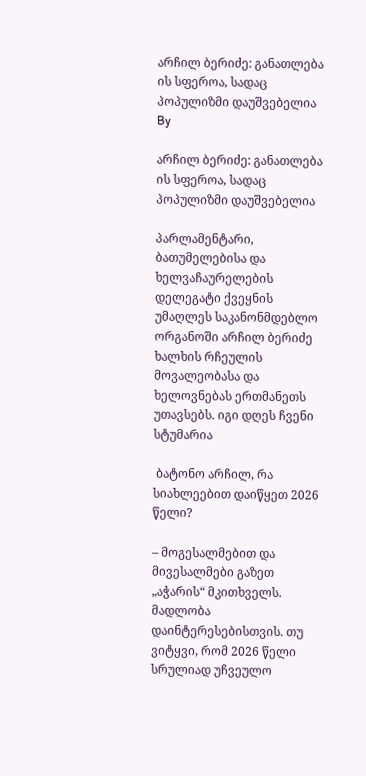არჩილ ბერიძე: განათლება ის სფეროა, სადაც პოპულიზმი დაუშვებელია
By

არჩილ ბერიძე: განათლება ის სფეროა, სადაც პოპულიზმი დაუშვებელია

პარლამენტარი, ბათუმელებისა და ხელვაჩაურელების დელეგატი ქვეყნის უმაღლეს საკანონმდებლო ორგანოში არჩილ ბერიძე ხალხის რჩეულის მოვალეობასა და ხელოვნებას ერთმანეთს უთავსებს. იგი დღეს ჩვენი სტუმარია

 ბატონო არჩილ, რა სიახლეებით დაიწყეთ 2026 წელი?

– მოგესალმებით და მივესალმები გაზეთ „აჭარის“ მკითხველს. მადლობა დაინტერესებისთვის. თუ ვიტყვი, რომ 2026 წელი სრულიად უჩვეულო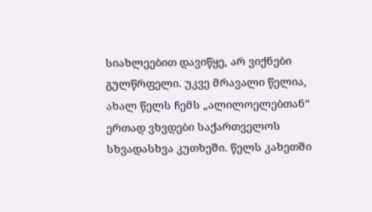სიახლეებით დავიწყე, არ ვიქნები გულწრფელი. უკვე მრავალი წელია, ახალ წელს ჩემს „ალილოელებთან“ ერთად ვხვდები საქართველოს სხვადასხვა კუთხეში. წელს კახეთში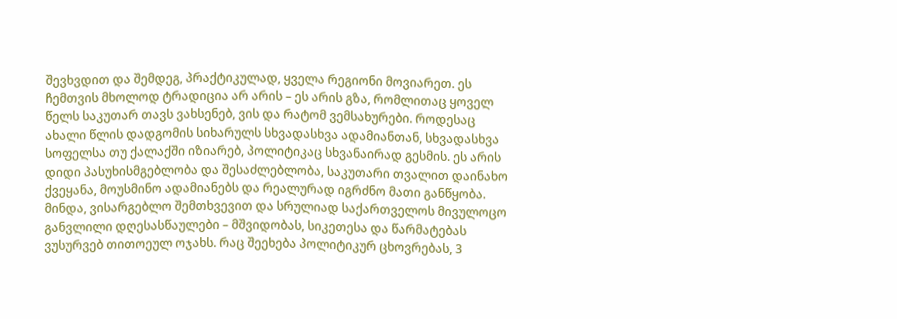შევხვდით და შემდეგ, პრაქტიკულად, ყველა რეგიონი მოვიარეთ. ეს ჩემთვის მხოლოდ ტრადიცია არ არის – ეს არის გზა, რომლითაც ყოველ წელს საკუთარ თავს ვახსენებ, ვის და რატომ ვემსახურები. როდესაც ახალი წლის დადგომის სიხარულს სხვადასხვა ადამიანთან, სხვადასხვა სოფელსა თუ ქალაქში იზიარებ, პოლიტიკაც სხვანაირად გესმის. ეს არის დიდი პასუხისმგებლობა და შესაძლებლობა, საკუთარი თვალით დაინახო ქვეყანა, მოუსმინო ადამიანებს და რეალურად იგრძნო მათი განწყობა. მინდა, ვისარგებლო შემთხვევით და სრულიად საქართველოს მივულოცო განვლილი დღესასწაულები – მშვიდობას, სიკეთესა და წარმატებას ვუსურვებ თითოეულ ოჯახს. რაც შეეხება პოლიტიკურ ცხოვრებას, 3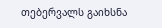თებერვალს გაიხსნა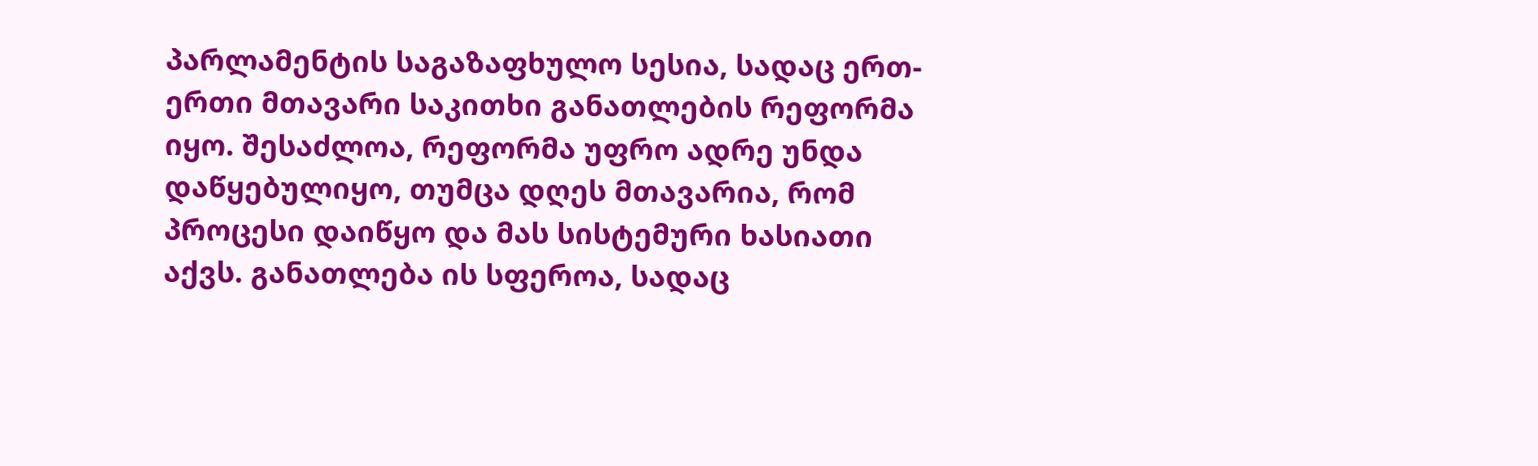პარლამენტის საგაზაფხულო სესია, სადაც ერთ-ერთი მთავარი საკითხი განათლების რეფორმა იყო. შესაძლოა, რეფორმა უფრო ადრე უნდა დაწყებულიყო, თუმცა დღეს მთავარია, რომ პროცესი დაიწყო და მას სისტემური ხასიათი აქვს. განათლება ის სფეროა, სადაც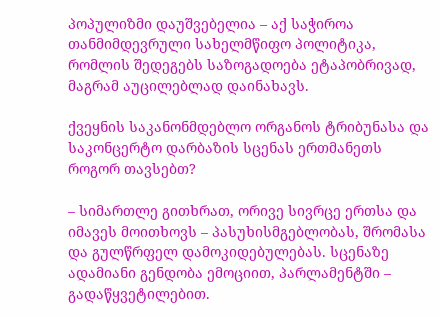პოპულიზმი დაუშვებელია – აქ საჭიროა თანმიმდევრული სახელმწიფო პოლიტიკა, რომლის შედეგებს საზოგადოება ეტაპობრივად, მაგრამ აუცილებლად დაინახავს.

ქვეყნის საკანონმდებლო ორგანოს ტრიბუნასა და საკონცერტო დარბაზის სცენას ერთმანეთს როგორ თავსებთ?

– სიმართლე გითხრათ, ორივე სივრცე ერთსა და იმავეს მოითხოვს – პასუხისმგებლობას, შრომასა და გულწრფელ დამოკიდებულებას. სცენაზე ადამიანი გენდობა ემოციით, პარლამენტში – გადაწყვეტილებით.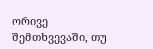ორივე შემთხვევაში, თუ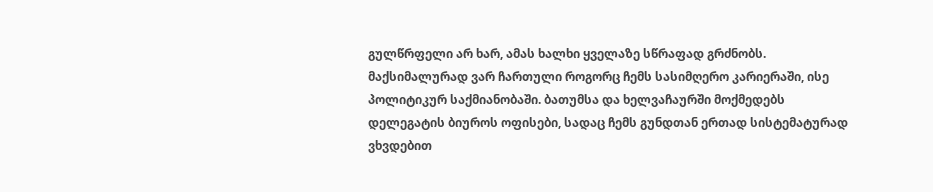გულწრფელი არ ხარ, ამას ხალხი ყველაზე სწრაფად გრძნობს. მაქსიმალურად ვარ ჩართული როგორც ჩემს სასიმღერო კარიერაში, ისე პოლიტიკურ საქმიანობაში. ბათუმსა და ხელვაჩაურში მოქმედებს დელეგატის ბიუროს ოფისები, სადაც ჩემს გუნდთან ერთად სისტემატურად ვხვდებით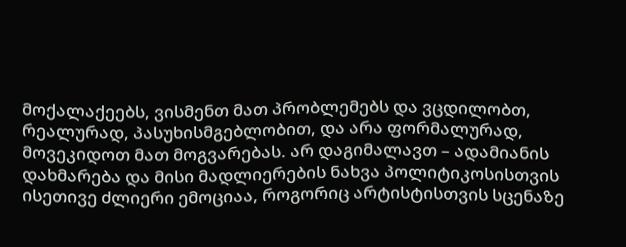მოქალაქეებს, ვისმენთ მათ პრობლემებს და ვცდილობთ, რეალურად, პასუხისმგებლობით, და არა ფორმალურად, მოვეკიდოთ მათ მოგვარებას. არ დაგიმალავთ – ადამიანის დახმარება და მისი მადლიერების ნახვა პოლიტიკოსისთვის ისეთივე ძლიერი ემოციაა, როგორიც არტისტისთვის სცენაზე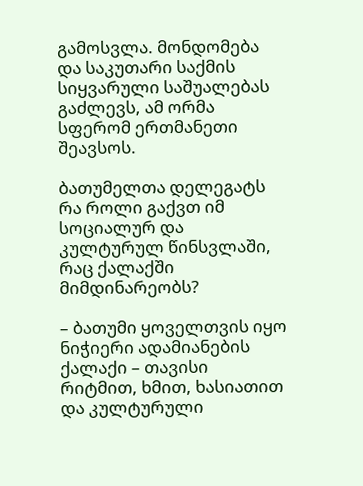გამოსვლა. მონდომება და საკუთარი საქმის სიყვარული საშუალებას გაძლევს, ამ ორმა სფერომ ერთმანეთი შეავსოს.

ბათუმელთა დელეგატს რა როლი გაქვთ იმ სოციალურ და კულტურულ წინსვლაში, რაც ქალაქში მიმდინარეობს?

– ბათუმი ყოველთვის იყო ნიჭიერი ადამიანების ქალაქი – თავისი რიტმით, ხმით, ხასიათით და კულტურული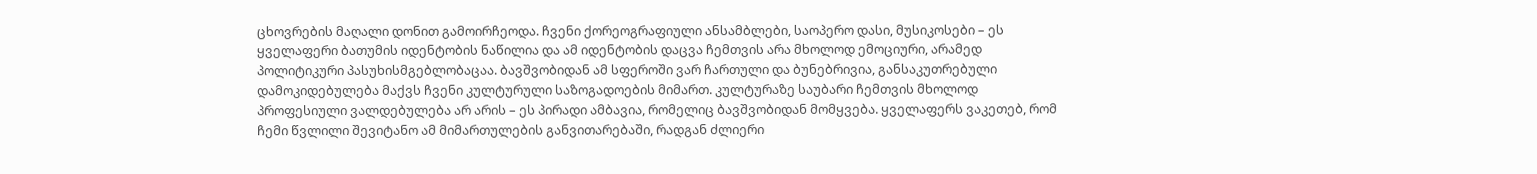ცხოვრების მაღალი დონით გამოირჩეოდა. ჩვენი ქორეოგრაფიული ანსამბლები, საოპერო დასი, მუსიკოსები – ეს ყველაფერი ბათუმის იდენტობის ნაწილია და ამ იდენტობის დაცვა ჩემთვის არა მხოლოდ ემოციური, არამედ პოლიტიკური პასუხისმგებლობაცაა. ბავშვობიდან ამ სფეროში ვარ ჩართული და ბუნებრივია, განსაკუთრებული დამოკიდებულება მაქვს ჩვენი კულტურული საზოგადოების მიმართ. კულტურაზე საუბარი ჩემთვის მხოლოდ პროფესიული ვალდებულება არ არის – ეს პირადი ამბავია, რომელიც ბავშვობიდან მომყვება. ყველაფერს ვაკეთებ, რომ ჩემი წვლილი შევიტანო ამ მიმართულების განვითარებაში, რადგან ძლიერი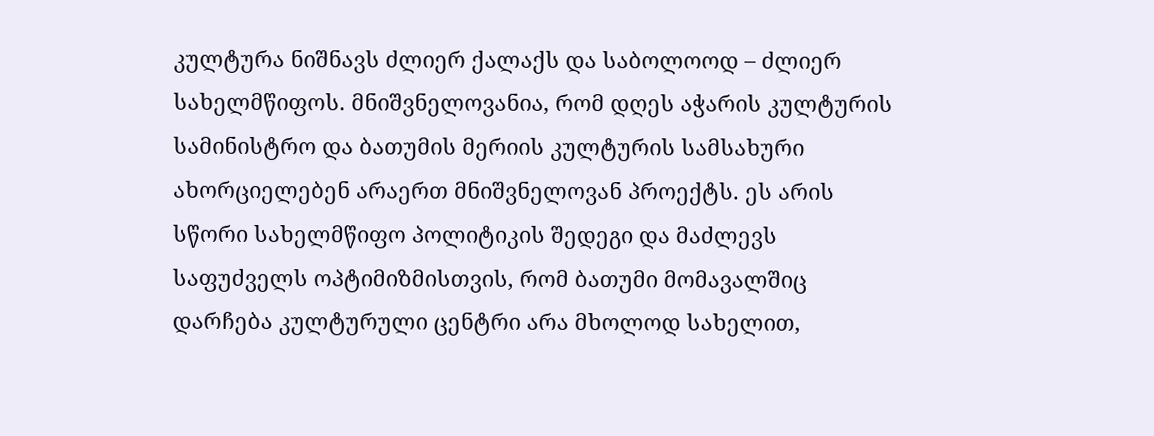კულტურა ნიშნავს ძლიერ ქალაქს და საბოლოოდ – ძლიერ სახელმწიფოს. მნიშვნელოვანია, რომ დღეს აჭარის კულტურის სამინისტრო და ბათუმის მერიის კულტურის სამსახური ახორციელებენ არაერთ მნიშვნელოვან პროექტს. ეს არის სწორი სახელმწიფო პოლიტიკის შედეგი და მაძლევს საფუძველს ოპტიმიზმისთვის, რომ ბათუმი მომავალშიც დარჩება კულტურული ცენტრი არა მხოლოდ სახელით,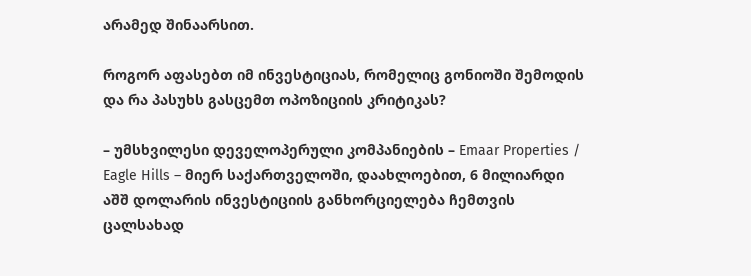არამედ შინაარსით.

როგორ აფასებთ იმ ინვესტიციას, რომელიც გონიოში შემოდის და რა პასუხს გასცემთ ოპოზიციის კრიტიკას?

– უმსხვილესი დეველოპერული კომპანიების – Emaar Properties / Eagle Hills – მიერ საქართველოში, დაახლოებით, 6 მილიარდი აშშ დოლარის ინვესტიციის განხორციელება ჩემთვის ცალსახად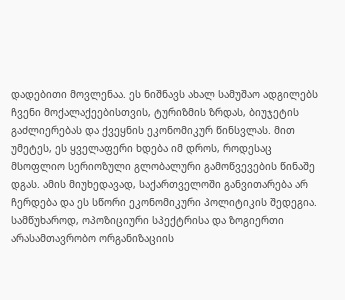დადებითი მოვლენაა. ეს ნიშნავს ახალ სამუშაო ადგილებს ჩვენი მოქალაქეებისთვის, ტურიზმის ზრდას, ბიუჯეტის გაძლიერებას და ქვეყნის ეკონომიკურ წინსვლას. მით უმეტეს, ეს ყველაფერი ხდება იმ დროს, როდესაც მსოფლიო სერიოზული გლობალური გამოწვევების წინაშე დგას. ამის მიუხედავად, საქართველოში განვითარება არ ჩერდება და ეს სწორი ეკონომიკური პოლიტიკის შედეგია. სამწუხაროდ, ოპოზიციური სპექტრისა და ზოგიერთი არასამთავრობო ორგანიზაციის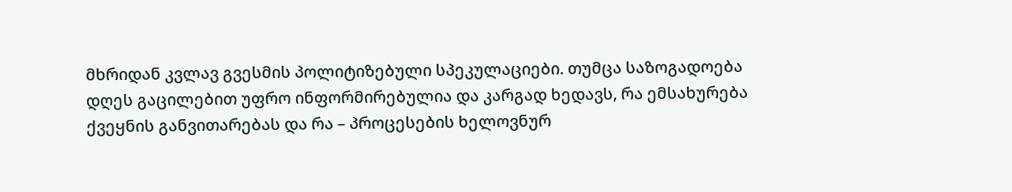მხრიდან კვლავ გვესმის პოლიტიზებული სპეკულაციები. თუმცა საზოგადოება დღეს გაცილებით უფრო ინფორმირებულია და კარგად ხედავს, რა ემსახურება ქვეყნის განვითარებას და რა – პროცესების ხელოვნურ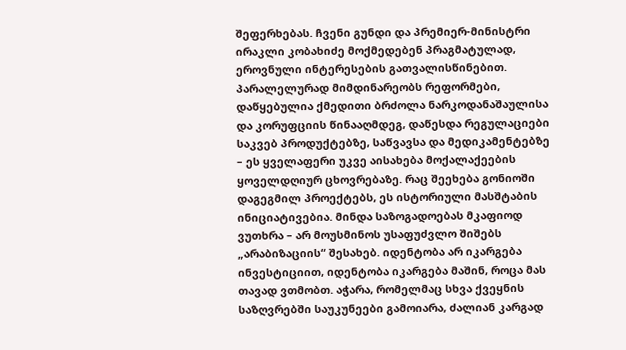შეფერხებას. ჩვენი გუნდი და პრემიერ-მინისტრი ირაკლი კობახიძე მოქმედებენ პრაგმატულად, ეროვნული ინტერესების გათვალისწინებით. პარალელურად მიმდინარეობს რეფორმები, დაწყებულია ქმედითი ბრძოლა ნარკოდანაშაულისა და კორუფციის წინააღმდეგ, დაწესდა რეგულაციები საკვებ პროდუქტებზე, საწვავსა და მედიკამენტებზე – ეს ყველაფერი უკვე აისახება მოქალაქეების ყოველდღიურ ცხოვრებაზე. რაც შეეხება გონიოში დაგეგმილ პროექტებს, ეს ისტორიული მასშტაბის ინიციატივებია. მინდა საზოგადოებას მკაფიოდ ვუთხრა – არ მოუსმინოს უსაფუძვლო შიშებს „არაბიზაციის“ შესახებ. იდენტობა არ იკარგება ინვესტიციით, იდენტობა იკარგება მაშინ, როცა მას თავად ვთმობთ. აჭარა, რომელმაც სხვა ქვეყნის საზღვრებში საუკუნეები გამოიარა, ძალიან კარგად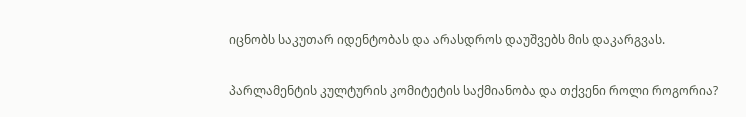იცნობს საკუთარ იდენტობას და არასდროს დაუშვებს მის დაკარგვას.

პარლამენტის კულტურის კომიტეტის საქმიანობა და თქვენი როლი როგორია?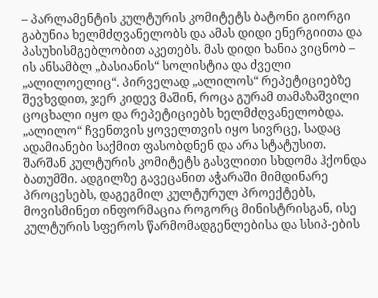– პარლამენტის კულტურის კომიტეტს ბატონი გიორგი გაბუნია ხელმძღვანელობს და ამას დიდი ენერგიითა და პასუხისმგებლობით აკეთებს. მას დიდი ხანია ვიცნობ – ის ანსამბლ „ბასიანის“ სოლისტია და ძველი „ალილოელიც“. პირველად „ალილოს“ რეპეტიციებზე შევხვდით, ჯერ კიდევ მაშინ, როცა გურამ თამაზაშვილი ცოცხალი იყო და რეპეტიციებს ხელმძღვანელობდა. „ალილო“ ჩვენთვის ყოველთვის იყო სივრცე, სადაც ადამიანები საქმით ფასობდნენ და არა სტატუსით. შარშან კულტურის კომიტეტს გასვლითი სხდომა ჰქონდა ბათუმში. ადგილზე გავეცანით აჭარაში მიმდინარე პროცესებს, დაგეგმილ კულტურულ პროექტებს, მოვისმინეთ ინფორმაცია როგორც მინისტრისგან, ისე კულტურის სფეროს წარმომადგენლებისა და სსიპ-ების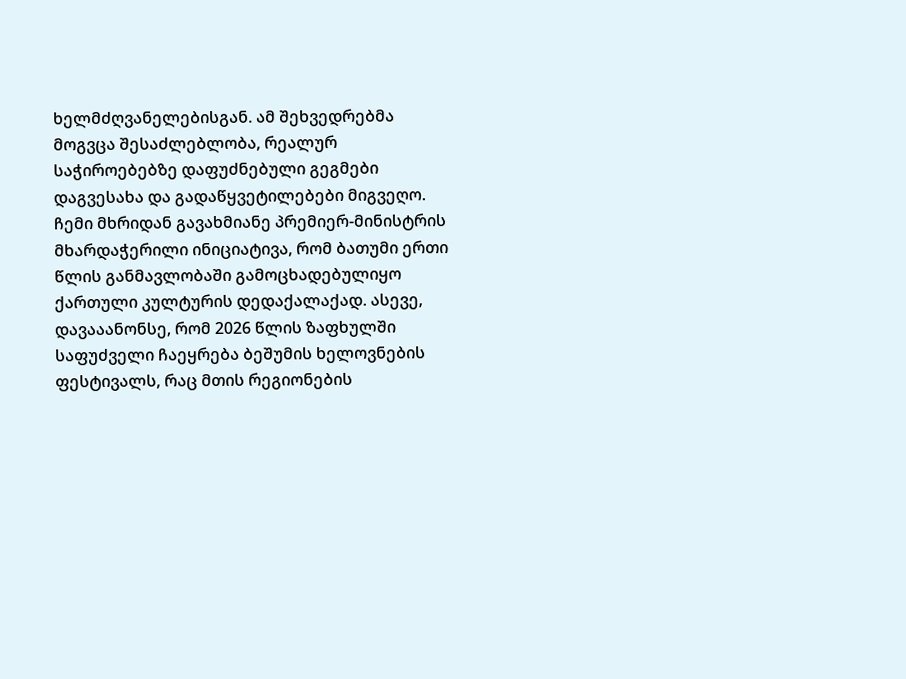ხელმძღვანელებისგან. ამ შეხვედრებმა მოგვცა შესაძლებლობა, რეალურ საჭიროებებზე დაფუძნებული გეგმები დაგვესახა და გადაწყვეტილებები მიგვეღო. ჩემი მხრიდან გავახმიანე პრემიერ-მინისტრის მხარდაჭერილი ინიციატივა, რომ ბათუმი ერთი წლის განმავლობაში გამოცხადებულიყო ქართული კულტურის დედაქალაქად. ასევე, დავააანონსე, რომ 2026 წლის ზაფხულში საფუძველი ჩაეყრება ბეშუმის ხელოვნების ფესტივალს, რაც მთის რეგიონების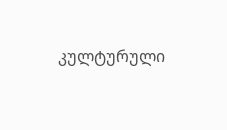კულტურული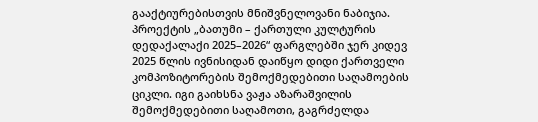გააქტიურებისთვის მნიშვნელოვანი ნაბიჯია. პროექტის „ბათუმი – ქართული კულტურის დედაქალაქი 2025–2026“ ფარგლებში ჯერ კიდევ 2025 წლის ივნისიდან დაიწყო დიდი ქართველი კომპოზიტორების შემოქმედებითი საღამოების ციკლი. იგი გაიხსნა ვაჟა აზარაშვილის შემოქმედებითი საღამოთი, გაგრძელდა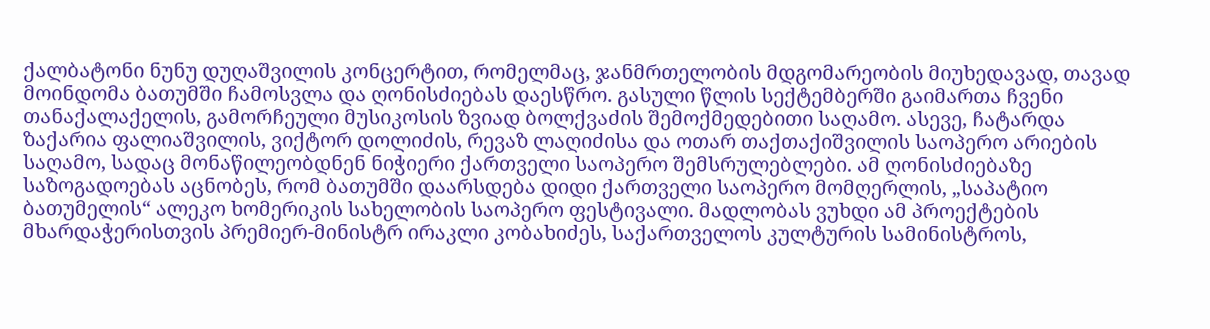ქალბატონი ნუნუ დუღაშვილის კონცერტით, რომელმაც, ჯანმრთელობის მდგომარეობის მიუხედავად, თავად მოინდომა ბათუმში ჩამოსვლა და ღონისძიებას დაესწრო. გასული წლის სექტემბერში გაიმართა ჩვენი თანაქალაქელის, გამორჩეული მუსიკოსის ზვიად ბოლქვაძის შემოქმედებითი საღამო. ასევე, ჩატარდა ზაქარია ფალიაშვილის, ვიქტორ დოლიძის, რევაზ ლაღიძისა და ოთარ თაქთაქიშვილის საოპერო არიების საღამო, სადაც მონაწილეობდნენ ნიჭიერი ქართველი საოპერო შემსრულებლები. ამ ღონისძიებაზე საზოგადოებას აცნობეს, რომ ბათუმში დაარსდება დიდი ქართველი საოპერო მომღერლის, „საპატიო ბათუმელის“ ალეკო ხომერიკის სახელობის საოპერო ფესტივალი. მადლობას ვუხდი ამ პროექტების მხარდაჭერისთვის პრემიერ-მინისტრ ირაკლი კობახიძეს, საქართველოს კულტურის სამინისტროს,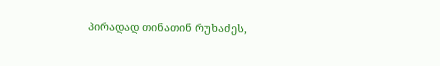პირადად თინათინ რუხაძეს,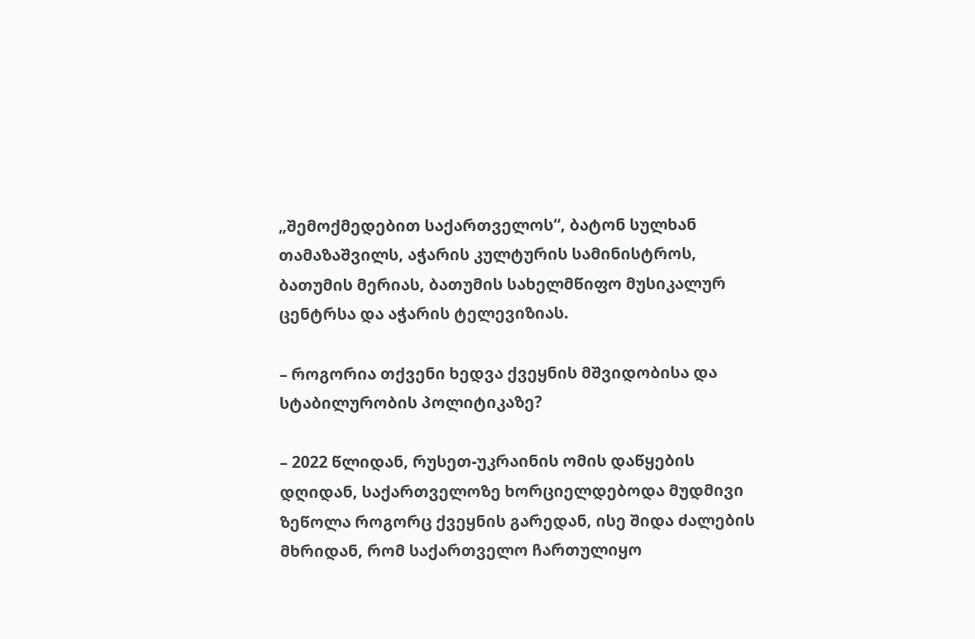„შემოქმედებით საქართველოს“, ბატონ სულხან თამაზაშვილს, აჭარის კულტურის სამინისტროს, ბათუმის მერიას, ბათუმის სახელმწიფო მუსიკალურ ცენტრსა და აჭარის ტელევიზიას.

– როგორია თქვენი ხედვა ქვეყნის მშვიდობისა და სტაბილურობის პოლიტიკაზე?

– 2022 წლიდან, რუსეთ-უკრაინის ომის დაწყების დღიდან, საქართველოზე ხორციელდებოდა მუდმივი ზეწოლა როგორც ქვეყნის გარედან, ისე შიდა ძალების მხრიდან, რომ საქართველო ჩართულიყო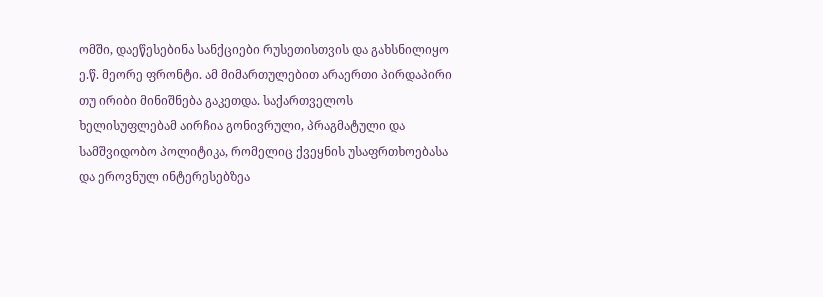ომში, დაეწესებინა სანქციები რუსეთისთვის და გახსნილიყო ე.წ. მეორე ფრონტი. ამ მიმართულებით არაერთი პირდაპირი თუ ირიბი მინიშნება გაკეთდა. საქართველოს ხელისუფლებამ აირჩია გონივრული, პრაგმატული და სამშვიდობო პოლიტიკა, რომელიც ქვეყნის უსაფრთხოებასა და ეროვნულ ინტერესებზეა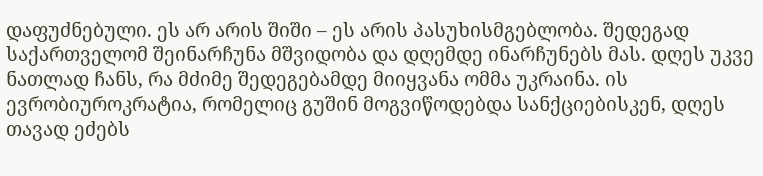დაფუძნებული. ეს არ არის შიში – ეს არის პასუხისმგებლობა. შედეგად საქართველომ შეინარჩუნა მშვიდობა და დღემდე ინარჩუნებს მას. დღეს უკვე ნათლად ჩანს, რა მძიმე შედეგებამდე მიიყვანა ომმა უკრაინა. ის ევრობიუროკრატია, რომელიც გუშინ მოგვიწოდებდა სანქციებისკენ, დღეს თავად ეძებს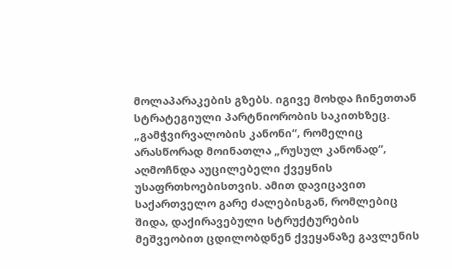მოლაპარაკების გზებს. იგივე მოხდა ჩინეთთან სტრატეგიული პარტნიორობის საკითხზეც. „გამჭვირვალობის კანონი“, რომელიც არასწორად მოინათლა „რუსულ კანონად“, აღმოჩნდა აუცილებელი ქვეყნის უსაფრთხოებისთვის. ამით დავიცავით საქართველო გარე ძალებისგან, რომლებიც შიდა, დაქირავებული სტრუქტურების მეშვეობით ცდილობდნენ ქვეყანაზე გავლენის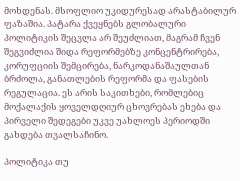მოხდენას. მსოფლიო უკიდურესად არასტაბილურ ფაზაშია. პატარა ქვეყნებს გლობალური პოლიტიკის შეცვლა არ შეუძლიათ, მაგრამ ჩვენ შეგვიძლია შიდა რეფორმებზე კონცენტრირება, კორუფციის შემცირება, ნარკოდანაშაულთან ბრძოლა, განათლების რეფორმა და ფასების რეგულაცია. ეს არის საკითხები, რომლებიც მოქალაქის ყოველდღიურ ცხოვრებას ეხება და პირველი შედეგები უკვე უახლოეს პერიოდში გახდება თვალსაჩინო.

პოლიტიკა თუ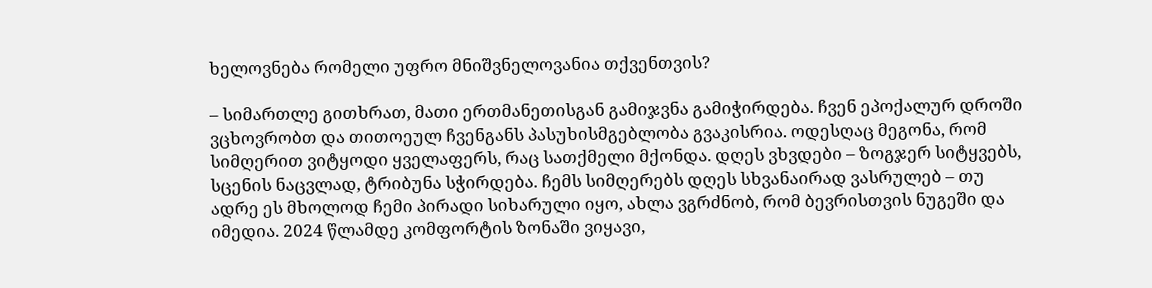ხელოვნება რომელი უფრო მნიშვნელოვანია თქვენთვის?

– სიმართლე გითხრათ, მათი ერთმანეთისგან გამიჯვნა გამიჭირდება. ჩვენ ეპოქალურ დროში ვცხოვრობთ და თითოეულ ჩვენგანს პასუხისმგებლობა გვაკისრია. ოდესღაც მეგონა, რომ სიმღერით ვიტყოდი ყველაფერს, რაც სათქმელი მქონდა. დღეს ვხვდები – ზოგჯერ სიტყვებს, სცენის ნაცვლად, ტრიბუნა სჭირდება. ჩემს სიმღერებს დღეს სხვანაირად ვასრულებ – თუ ადრე ეს მხოლოდ ჩემი პირადი სიხარული იყო, ახლა ვგრძნობ, რომ ბევრისთვის ნუგეში და იმედია. 2024 წლამდე კომფორტის ზონაში ვიყავი,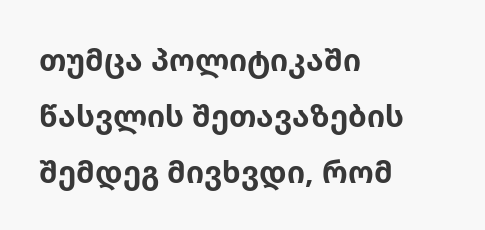თუმცა პოლიტიკაში წასვლის შეთავაზების შემდეგ მივხვდი, რომ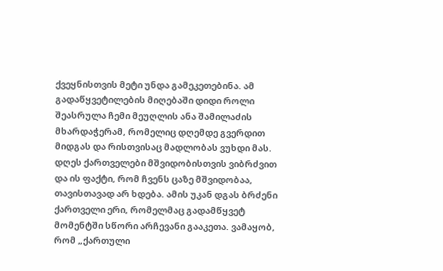ქვეყნისთვის მეტი უნდა გამეკეთებინა. ამ გადაწყვეტილების მიღებაში დიდი როლი შეასრულა ჩემი მეუღლის ანა შამილაძის მხარდაჭერამ, რომელიც დღემდე გვერდით მიდგას და რისთვისაც მადლობას ვუხდი მას. დღეს ქართველები მშვიდობისთვის ვიბრძვით და ის ფაქტი, რომ ჩვენს ცაზე მშვიდობაა, თავისთავად არ ხდება. ამის უკან დგას ბრძენი ქართველი ერი, რომელმაც გადამწყვეტ მომენტში სწორი არჩევანი გააკეთა. ვამაყობ, რომ „ქართული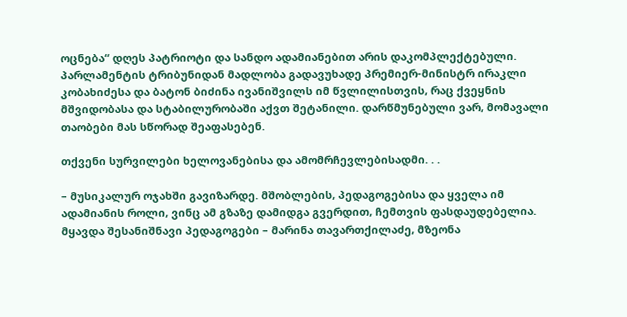ოცნება“ დღეს პატრიოტი და სანდო ადამიანებით არის დაკომპლექტებული. პარლამენტის ტრიბუნიდან მადლობა გადავუხადე პრემიერ-მინისტრ ირაკლი კობახიძესა და ბატონ ბიძინა ივანიშვილს იმ წვლილისთვის, რაც ქვეყნის მშვიდობასა და სტაბილურობაში აქვთ შეტანილი. დარწმუნებული ვარ, მომავალი თაობები მას სწორად შეაფასებენ.

თქვენი სურვილები ხელოვანებისა და ამომრჩევლებისადმი. . .

– მუსიკალურ ოჯახში გავიზარდე. მშობლების, პედაგოგებისა და ყველა იმ ადამიანის როლი, ვინც ამ გზაზე დამიდგა გვერდით, ჩემთვის ფასდაუდებელია. მყავდა შესანიშნავი პედაგოგები – მარინა თავართქილაძე, მზეონა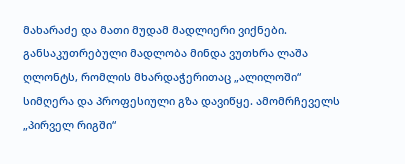მახარაძე და მათი მუდამ მადლიერი ვიქნები. განსაკუთრებული მადლობა მინდა ვუთხრა ლაშა ღლონტს, რომლის მხარდაჭერითაც „ალილოში“ სიმღერა და პროფესიული გზა დავიწყე. ამომრჩეველს „პირველ რიგში“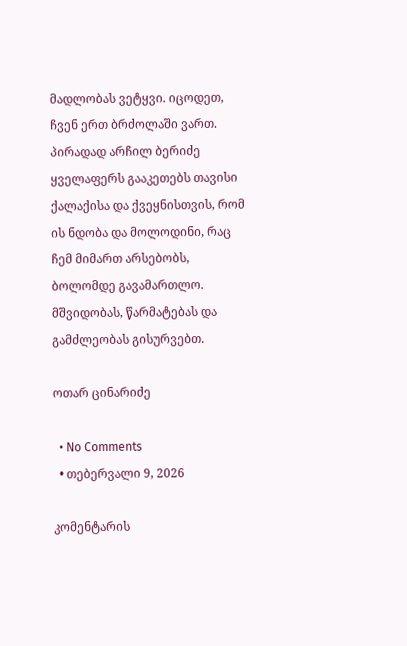მადლობას ვეტყვი. იცოდეთ, ჩვენ ერთ ბრძოლაში ვართ. პირადად არჩილ ბერიძე ყველაფერს გააკეთებს თავისი ქალაქისა და ქვეყნისთვის, რომ ის ნდობა და მოლოდინი, რაც ჩემ მიმართ არსებობს, ბოლომდე გავამართლო. მშვიდობას, წარმატებას და გამძლეობას გისურვებთ.

ოთარ ცინარიძე

  • No Comments
  • თებერვალი 9, 2026

კომენტარის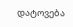დატოვება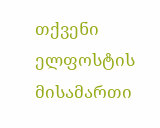თქვენი ელფოსტის მისამართი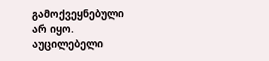გამოქვეყნებული არ იყო. აუცილებელი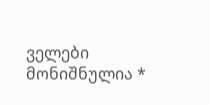ველები მონიშნულია *